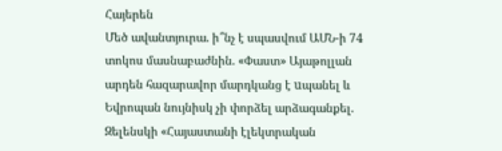Հայերեն
Մեծ ավանտյուրա. ի՞նչ է սպասվում ԱՄՆ-ի 74 տոկոս մասնաբաժնին. «Փաստ» Այաթոլլան արդեն հազարավոր մարդկանց է uպանել և Եվրոպան նույնիսկ չի փորձել արձագանքել. Զելենսկի «Հայաստանի էլեկտրական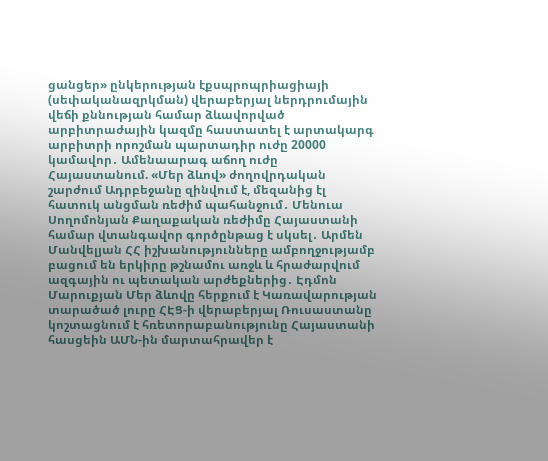ցանցեր» ընկերության էքսպրոպրիացիայի (սեփականազրկման) վերաբերյալ ներդրումային վեճի քննության համար ձևավորված արբիտրաժային կազմը հաստատել է արտակարգ արբիտրի որոշման պարտադիր ուժը 20000 կամավոր․ Ամենաարագ աճող ուժը Հայաստանում. «Մեր ձևով» ժողովրդական շարժում Ադրբեջանը զինվում է, մեզանից էլ հատուկ անցման ռեժիմ պահանջում․ Մենուա Սողոմոնյան Քաղաքական ռեժիմը Հայաստանի համար վտանգավոր գործընթաց է սկսել․ Արմեն Մանվելյան ՀՀ իշխանությունները ամբողջությամբ բացում են երկիրը թշնամու առջև և հրաժարվում ազգային ու պետական արժեքներից․ Էդմոն Մարուքյան Մեր ձևովը հերքում է Կառավարության տարածած լուրը ՀԷՑ-ի վերաբերյալ Ռուսաստանը կոշտացնում է հռետորաբանությունը Հայաստանի հասցեին ԱՄՆ-ին մարտահրավեր է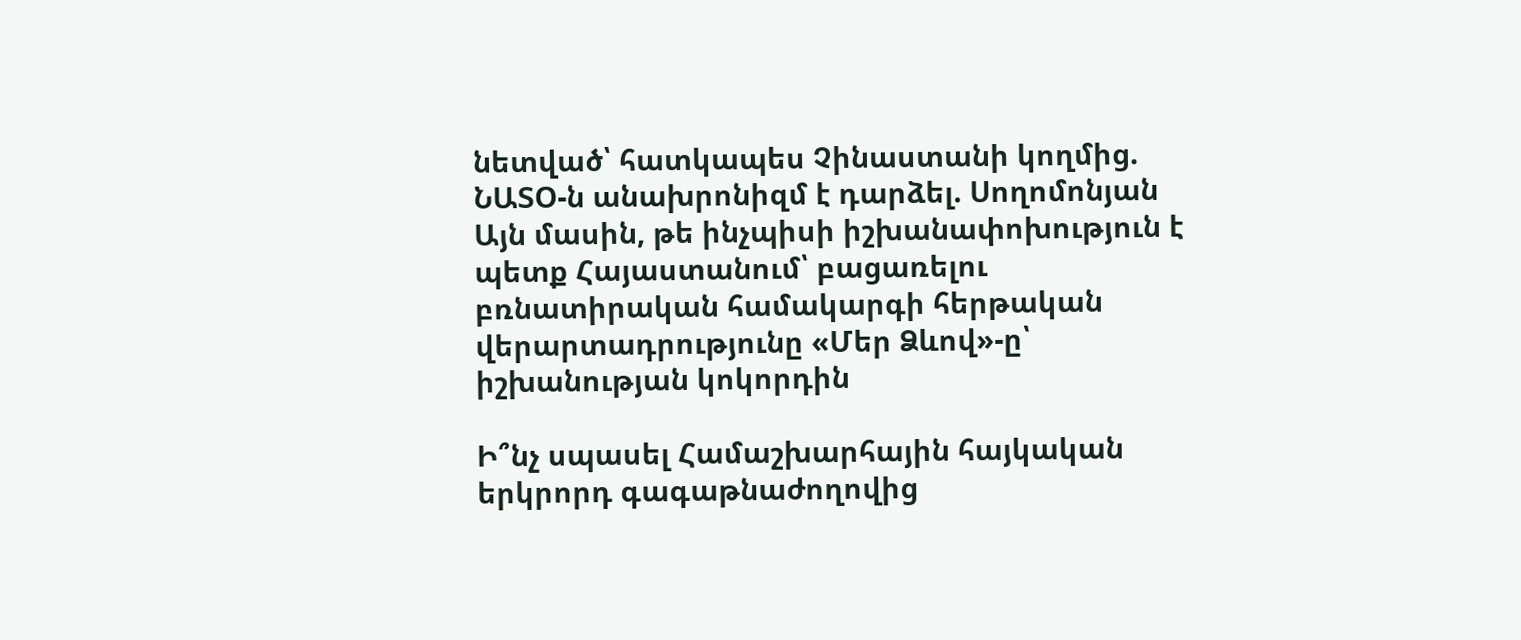նետված՝ հատկապես Չինաստանի կողմից. ՆԱՏՕ-ն անախրոնիզմ է դարձել. Սողոմոնյան Այն մասին, թե ինչպիսի իշխանափոխություն է պետք Հայաստանում՝ բացառելու բռնատիրական համակարգի հերթական վերարտադրությունը «Մեր Ձևով»-ը՝ իշխանության կոկորդին

Ի՞նչ սպասել Համաշխարհային հայկական երկրորդ գագաթնաժողովից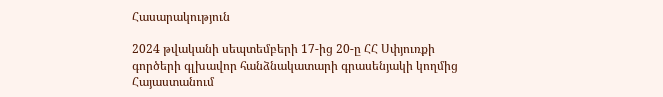Հասարակություն

2024 թվականի սեպտեմբերի 17-ից 20-ը ՀՀ Սփյուռքի գործերի գլխավոր հանձնակատարի գրասենյակի կողմից Հայաստանում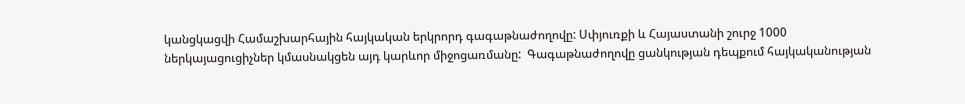կանցկացվի Համաշխարհային հայկական երկրորդ գագաթնաժողովը: Սփյուռքի և Հայաստանի շուրջ 1000 ներկայացուցիչներ կմասնակցեն այդ կարևոր միջոցառմանը:  Գագաթնաժողովը ցանկության դեպքում հայկականության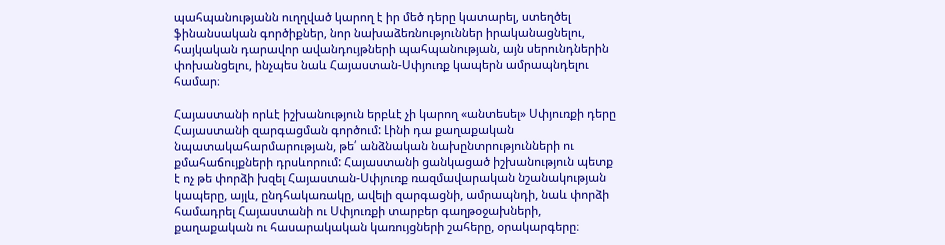պահպանությանն ուղղված կարող է իր մեծ դերը կատարել, ստեղծել ֆինանսական գործիքներ, նոր նախաձեռնություններ իրականացնելու, հայկական դարավոր ավանդույթների պահպանության, այն սերունդներին փոխանցելու, ինչպես նաև Հայաստան-Սփյուռք կապերն ամրապնդելու համար։

Հայաստանի որևէ իշխանություն երբևէ չի կարող «անտեսել» Սփյուռքի դերը Հայաստանի զարգացման գործում: Լինի դա քաղաքական նպատակահարմարության, թե՛ անձնական նախընտրությունների ու քմահաճույքների դրսևորում: Հայաստանի ցանկացած իշխանություն պետք է ոչ թե փորձի խզել Հայաստան-Սփյուռք ռազմավարական նշանակության կապերը, այլև, ընդհակառակը, ավելի զարգացնի, ամրապնդի, նաև փորձի համադրել Հայաստանի ու Սփյուռքի տարբեր գաղթօջախների, քաղաքական ու հասարակական կառույցների շահերը, օրակարգերը։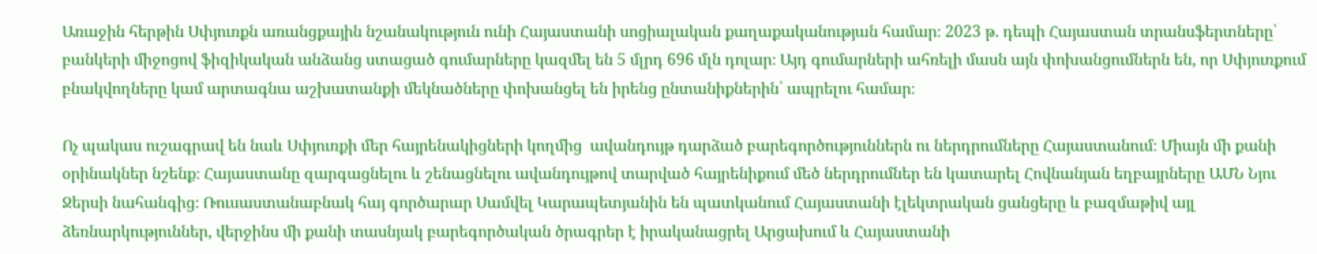Առաջին հերթին Սփյուռքն առանցքային նշանակություն ունի Հայաստանի սոցիալական քաղաքականության համար։ 2023 թ. դեպի Հայաստան տրանսֆերտները՝ բանկերի միջոցով ֆիզիկական անձանց ստացած գումարները կազմել են 5 մլրդ 696 մլն դոլար։ Այդ գումարների ահռելի մասն այն փոխանցումներն են, որ Սփյուռքում բնակվողները կամ արտագնա աշխատանքի մեկնածները փոխանցել են իրենց ընտանիքներին՝ ապրելու համար։

Ոչ պակաս ուշագրավ են նաև Սփյուռքի մեր հայրենակիցների կողմից  ավանդույթ դարձած բարեգործություններն ու ներդրումները Հայաստանում։ Միայն մի քանի օրինակներ նշենք։ Հայաստանը զարգացնելու և շենացնելու ավանդույթով տարված հայրենիքում մեծ ներդրումներ են կատարել Հովնանյան եղբայրները ԱՄՆ Նյու Ջերսի նահանգից։ Ռուսաստանաբնակ հայ գործարար Սամվել Կարապետյանին են պատկանում Հայաստանի էլեկտրական ցանցերը և բազմաթիվ այլ ձեռնարկություններ, վերջինս մի քանի տասնյակ բարեգործական ծրագրեր է իրականացրել Արցախում և Հայաստանի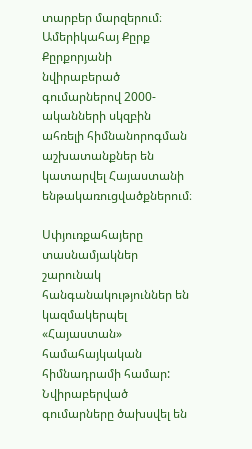տարբեր մարզերում։ Ամերիկահայ Քըրք Քըրքորյանի նվիրաբերած գումարներով 2000-ականների սկզբին ահռելի հիմնանորոգման աշխատանքներ են կատարվել Հայաստանի ենթակառուցվածքներում։

Սփյուռքահայերը տասնամյակներ շարունակ հանգանակություններ են կազմակերպել «Հայաստան» համահայկական հիմնադրամի համար: Նվիրաբերված գումարները ծախսվել են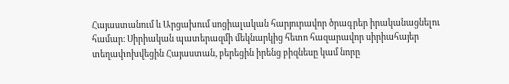Հայաստանում և Արցախում սոցիալական հարյուրավոր ծրագրեր իրականացնելու համար։ Սիրիական պատերազմի մեկնարկից հետո հազարավոր սիրիահայեր տեղափոխվեցին Հայաստան, բերեցին իրենց բիզնեսը կամ նորը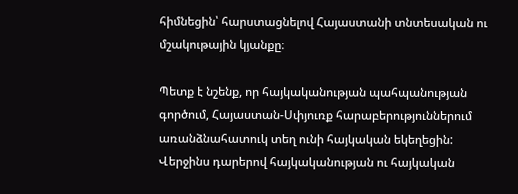հիմնեցին՝ հարստացնելով Հայաստանի տնտեսական ու մշակութային կյանքը։

Պետք է նշենք, որ հայկականության պահպանության գործում, Հայաստան-Սփյուռք հարաբերություններում առանձնահատուկ տեղ ունի հայկական եկեղեցին: Վերջինս դարերով հայկականության ու հայկական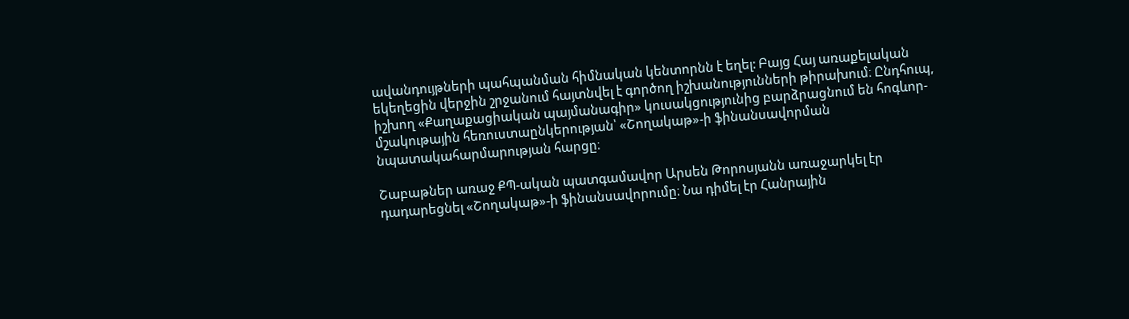ավանդույթների պահպանման հիմնական կենտորնն է եղել: Բայց Հայ առաքելական եկեղեցին վերջին շրջանում հայտնվել է գործող իշխանությունների թիրախում։ Ընդհուպ, իշխող «Քաղաքացիական պայմանագիր» կուսակցությունից բարձրացնում են հոգևոր-մշակութային հեռուստաընկերության՝ «Շողակաթ»-ի ֆինանսավորման նպատակահարմարության հարցը։

Շաբաթներ առաջ ՔՊ-ական պատգամավոր Արսեն Թորոսյանն առաջարկել էր դադարեցնել «Շողակաթ»-ի ֆինանսավորումը։ Նա դիմել էր Հանրային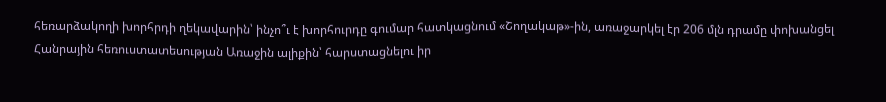հեռարձակողի խորհրդի ղեկավարին՝ ինչո՞ւ է խորհուրդը գումար հատկացնում «Շողակաթ»-ին, առաջարկել էր 206 մլն դրամը փոխանցել Հանրային հեռուստատեսության Առաջին ալիքին՝ հարստացնելու իր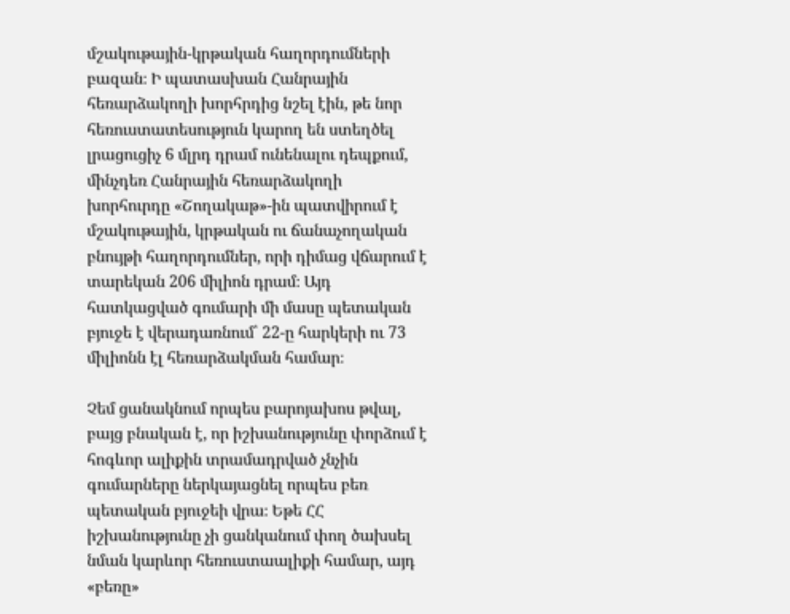մշակութային-կրթական հաղորդումների բազան։ Ի պատասխան Հանրային հեռարձակողի խորհրդից նշել էին, թե նոր հեռուստատեսություն կարող են ստեղծել լրացուցիչ 6 մլրդ դրամ ունենալու դեպքում, մինչդեռ Հանրային հեռարձակողի խորհուրդը «Շողակաթ»-ին պատվիրում է մշակութային, կրթական ու ճանաչողական բնույթի հաղորդումներ, որի դիմաց վճարում է տարեկան 206 միլիոն դրամ։ Այդ հատկացված գումարի մի մասը պետական բյուջե է վերադառնում՝ 22-ը հարկերի ու 73 միլիոնն էլ հեռարձակման համար։

Չեմ ցանակնում որպես բարոյախոս թվալ, բայց բնական է, որ իշխանությունը փորձում է հոգևոր ալիքին տրամադրված չնչին գումարները ներկայացնել որպես բեռ պետական բյուջեի վրա։ Եթե ՀՀ իշխանությունը չի ցանկանում փող ծախսել նման կարևոր հեռուստաալիքի համար, այդ «բեռը»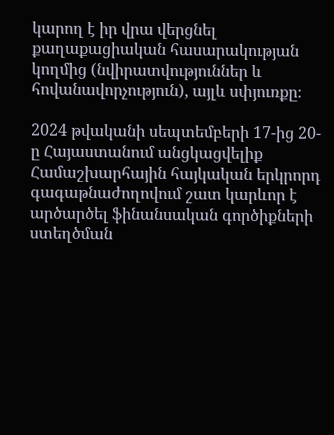կարող է իր վրա վերցնել քաղաքացիական հասարակության կողմից (նվիրատվություններ և հովանավորչություն), այլև սփյուռքը։

2024 թվականի սեպտեմբերի 17-ից 20-ը Հայաստանում անցկացվելիք Համաշխարհային հայկական երկրորդ գագաթնաժողովում շատ կարևոր է արծարծել ֆինանսական գործիքների ստեղծման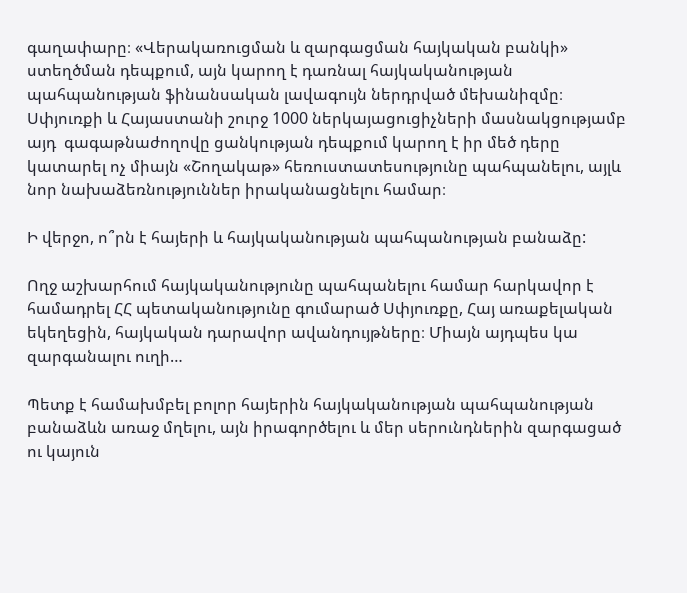գաղափարը։ «Վերակառուցման և զարգացման հայկական բանկի» ստեղծման դեպքում, այն կարող է դառնալ հայկականության պահպանության ֆինանսական լավագույն ներդրված մեխանիզմը։  Սփյուռքի և Հայաստանի շուրջ 1000 ներկայացուցիչների մասնակցությամբ այդ  գագաթնաժողովը ցանկության դեպքում կարող է իր մեծ դերը կատարել ոչ միայն «Շողակաթ» հեռուստատեսությունը պահպանելու, այլև նոր նախաձեռնություններ իրականացնելու համար։

Ի վերջո, ո՞րն է հայերի և հայկականության պահպանության բանաձը:

Ողջ աշխարհում հայկականությունը պահպանելու համար հարկավոր է համադրել ՀՀ պետականությունը գումարած Սփյուռքը, Հայ առաքելական եկեղեցին, հայկական դարավոր ավանդույթները։ Միայն այդպես կա զարգանալու ուղի…

Պետք է համախմբել բոլոր հայերին հայկականության պահպանության բանաձևն առաջ մղելու, այն իրագործելու և մեր սերունդներին զարգացած ու կայուն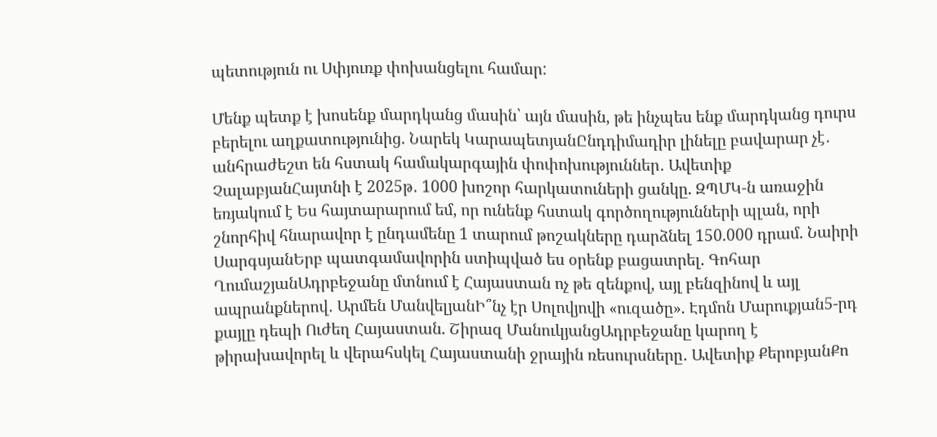պետություն ու Սփյուռք փոխանցելու համար:

Մենք պետք է խոսենք մարդկանց մասին՝ այն մասին, թե ինչպես ենք մարդկանց դուրս բերելու աղքատությունից. Նարեկ ԿարապետյանԸնդդիմադիր լինելը բավարար չէ․ անհրաժեշտ են հստակ համակարգային փոփոխություններ․ Ավետիք ՉալաբյանՀայտնի է 2025թ․ 1000 խոշոր հարկատուների ցանկը. ԶՊՄԿ-ն առաջին եռյակում է Ես հայտարարում եմ, որ ունենք հստակ գործողությունների պլան, որի շնորհիվ հնարավոր է ընդամենը 1 տարում թոշակները դարձնել 150.000 դրամ. Նաիրի ՍարգսյանԵրբ պատգամավորին ստիպված ես օրենք բացատրել. Գոհար ՂումաշյանԱդրբեջանը մտնում է Հայաստան ոչ թե զենքով, այլ բենզինով և այլ ապրանքներով․ Արմեն ՄանվելյանԻ՞նչ էր Սոլովյովի «ուզածը». Էդմոն Մարուքյան5-րդ քայլը դեպի Ուժեղ Հայաստան. Շիրազ ՄանուկյանցԱդրբեջանը կարող է թիրախավորել և վերահսկել Հայաստանի ջրային ռեսուրսները․ Ավետիք ՔերոբյանՔո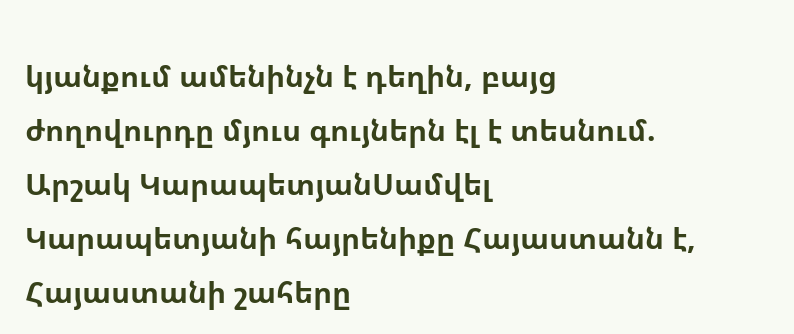կյանքում ամենինչն է դեղին, բայց ժողովուրդը մյուս գույներն էլ է տեսնում. Արշակ ԿարապետյանՍամվել Կարապետյանի հայրենիքը Հայաստանն է, Հայաստանի շահերը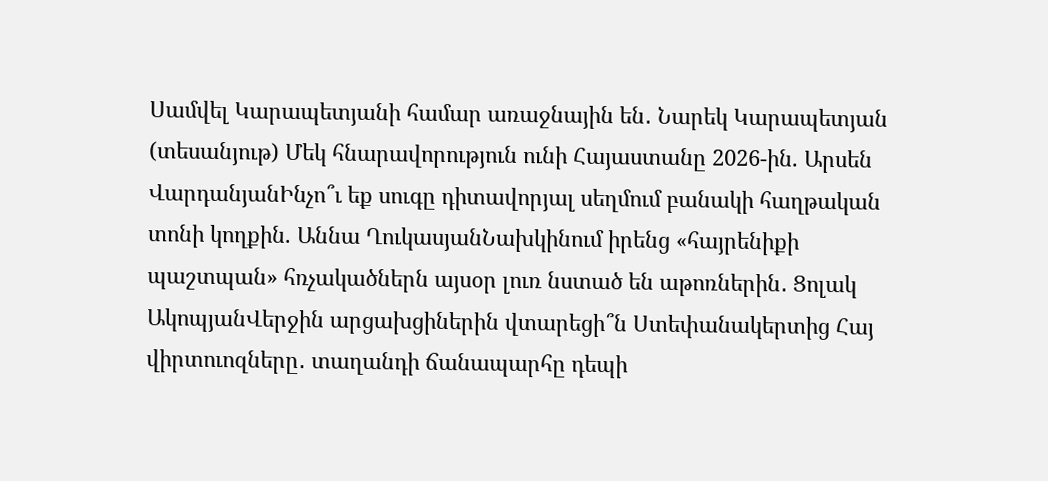Սամվել Կարապետյանի համար առաջնային են․ Նարեկ Կարապետյան (տեսանյութ) Մեկ հնարավորություն ունի Հայաստանը 2026-ին. Արսեն ՎարդանյանԻնչո՞ւ եք սուգը դիտավորյալ սեղմում բանակի հաղթական տոնի կողքին. Աննա ՂուկասյանՆախկինում իրենց «հայրենիքի պաշտպան» հռչակածներն այսօր լուռ նստած են աթոռներին․ Ցոլակ ԱկոպյանՎերջին արցախցիներին վտարեցի՞ն Ստեփանակերտից Հայ վիրտուոզները․ տաղանդի ճանապարհը դեպի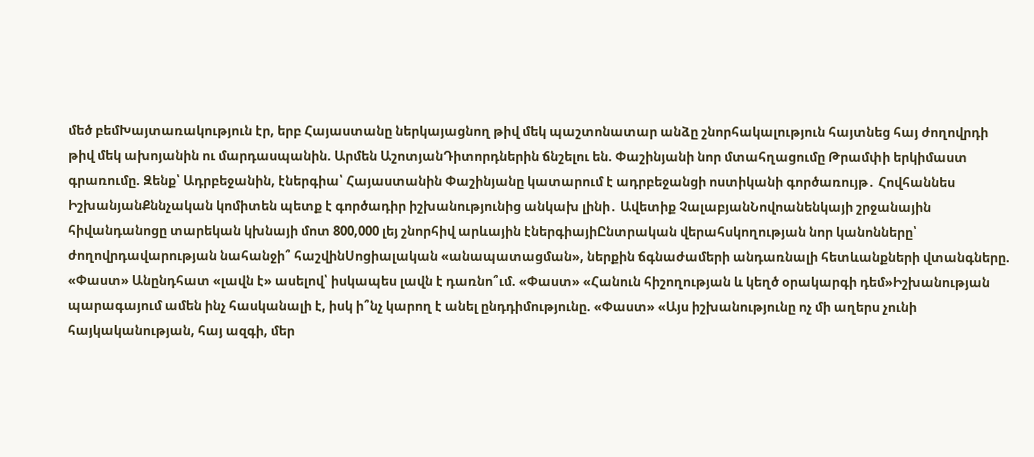մեծ բեմԽայտառակություն էր, երբ Հայաստանը ներկայացնող թիվ մեկ պաշտոնատար անձը շնորհակալություն հայտնեց հայ ժողովրդի թիվ մեկ ախոյանին ու մարդասպանին. Արմեն ԱշոտյանԴիտորդներին ճնշելու են. Փաշինյանի նոր մտահղացումը Թրամփի երկիմաստ գրառումը. Զենք՝ Ադրբեջանին, էներգիա՝ Հայաստանին Փաշինյանը կատարում է ադրբեջանցի ոստիկանի գործառույթ․ Հովհաննես ԻշխանյանՔննչական կոմիտեն պետք է գործադիր իշխանությունից անկախ լինի․ Ավետիք ՉալաբյանՆովոանենկայի շրջանային հիվանդանոցը տարեկան կխնայի մոտ 800,000 լեյ շնորհիվ արևային էներգիայիԸնտրական վերահսկողության նոր կանոնները՝ ժողովրդավարության նահանջի՞ հաշվինՍոցիալական «անապատացման», ներքին ճգնաժամերի անդառնալի հետևանքների վտանգները. «Փաստ» Անընդհատ «լավն է» ասելով՝ իսկապես լավն է դառնո՞ւմ. «Փաստ» «Հանուն հիշողության և կեղծ օրակարգի դեմ»Իշխանության պարագայում ամեն ինչ հասկանալի է, իսկ ի՞նչ կարող է անել ընդդիմությունը. «Փաստ» «Այս իշխանությունը ոչ մի աղերս չունի հայկականության, հայ ազգի, մեր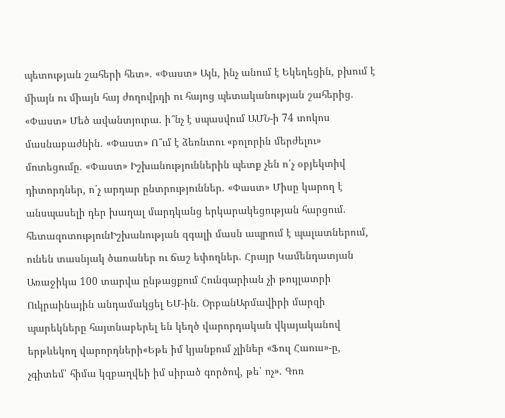պետության շահերի հետ». «Փաստ» Այն, ինչ անում է Եկեղեցին, բխում է միայն ու միայն հայ ժողովրդի ու հայոց պետականության շահերից. «Փաստ» Մեծ ավանտյուրա. ի՞նչ է սպասվում ԱՄՆ-ի 74 տոկոս մասնաբաժնին. «Փաստ» Ո՞ւմ է ձեռնտու «բոլորին մերժելու» մոտեցումը. «Փաստ» Իշխանություններին պետք չեն ո՛չ օբյեկտիվ դիտորդներ, ո՛չ արդար ընտրություններ. «Փաստ» Միսը կարող է անսպասելի դեր խաղալ մարդկանց երկարակեցության հարցում. հետազոտությունԻշխանության զգալի մասն ապրում է պալատներում, ունեն տասնյակ ծառաներ ու ճաշ եփողներ. Հրայր Կամենդատյան Առաջիկա 100 տարվա ընթացքում Հունգարիան չի թույլատրի Ուկրաինային անդամակցել ԵՄ-ին. ՕրբանԱրմավիրի մարզի պարեկները հայտնաբերել են կեղծ վարորդական վկայականով երթևեկող վարորդների«Եթե իմ կյանքում չլիներ «Ֆուլ Հաուս»-ը, չգիտեմ՝ հիմա կզբաղվեի իմ սիրած գործով, թե՝ ոչ». Գոռ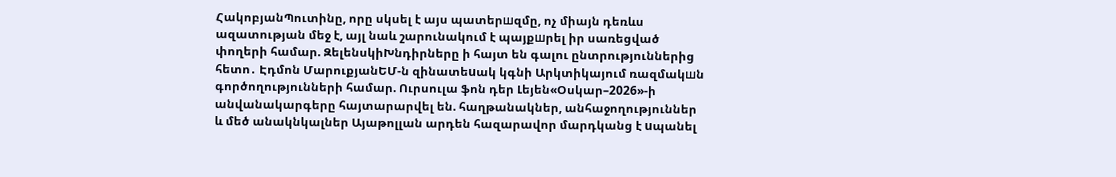ՀակոբյանՊուտինը, որը սկսել է այս պատերшզմը, ոչ միայն դեռևս ազատության մեջ է, այլ նաև շարունակում է պայքшրել իր սառեցված փողերի համար. ԶելենսկիԽնդիրները ի հայտ են գալու ընտրություններից հետո․ Էդմոն ՄարուքյանԵՄ-ն զինատեuակ կգնի Արկտիկայում ռազմակшն գործողությունների համար. Ուրսուլա ֆոն դեր Լեյեն«Օսկար–2026»-ի անվանակարգերը հայտարարվել են. հաղթանակներ, անհաջողություններ և մեծ անակնկալներ Այաթոլլան արդեն հազարավոր մարդկանց է uպանել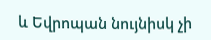և Եվրոպան նույնիսկ չի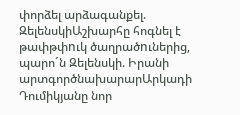փորձել արձագանքել. ԶելենսկիԱշխարհը հոգնել է թափթփnւկ ծաղրածnւներից, պարո´ն Զելենսկի. Իրանի արտգործնախարարԱրկադի Դումիկյանը նոր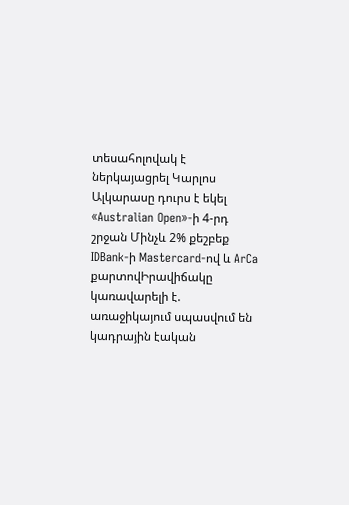տեսահոլովակ է ներկայացրել Կարլոս Ալկարասը դուրս է եկել «Australian Open»-ի 4-րդ շրջան Մինչև 2% քեշբեք IDBank-ի Mastercard-ով և ArCa քարտովԻրավիճակը կառավարելի է. առաջիկայում սպասվում են կադրային էական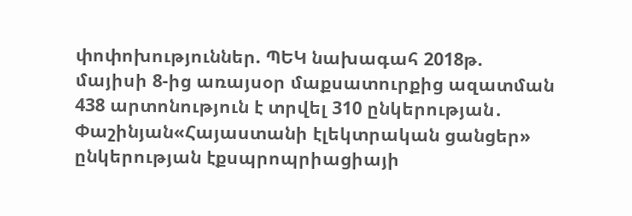փոփոխություններ. ՊԵԿ նախագահ 2018թ. մայիսի 8-ից առայսօր մաքսատուրքից ազատման 438 արտոնություն է տրվել 310 ընկերության․ Փաշինյան«Հայաստանի էլեկտրական ցանցեր» ընկերության էքսպրոպրիացիայի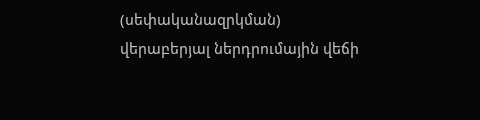(սեփականազրկման) վերաբերյալ ներդրումային վեճի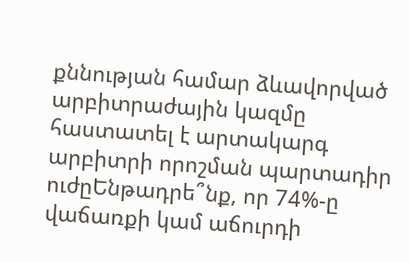քննության համար ձևավորված արբիտրաժային կազմը հաստատել է արտակարգ արբիտրի որոշման պարտադիր ուժըԵնթադրե՞նք, որ 74%-ը վաճառքի կամ աճուրդի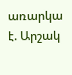առարկա է. Արշակ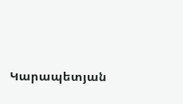Կարապետյան